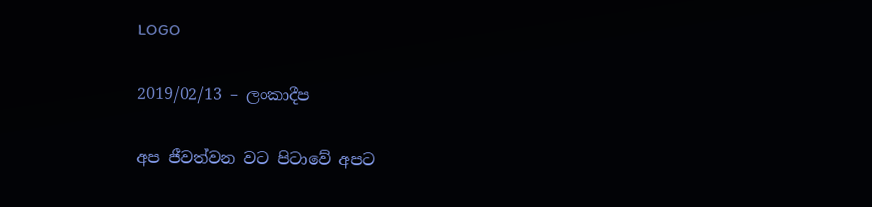LOGO

2019/02/13 – ලංකාදීප

අප ජීවත්වන වට පිටාවේ අපට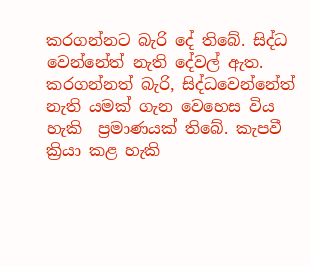කරගන්නට බැරි දේ තිබේ. සිද්ධ වෙන්නේත් නැති දේවල් ඇත. කරගන්නත් බැරි, සිද්ධවෙන්නේත් නැති යමක් ගැන වෙහෙස විය හැකි  ප්‍රමාණයක් තිබේ. කැපවී ක්‍රියා කළ හැකි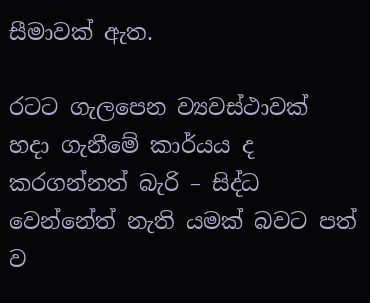සීමාවක් ඇත.

රටට ගැලපෙන ව්‍යවස්ථාවක් හදා ගැනීමේ කාර්යය ද කරගන්නත් බැරි – සිද්ධ වෙන්නේත් නැති යමක් බවට පත් ව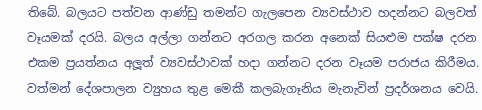තිබේ. බලයට පත්වන ආණ්ඩු තමන්ට ගැලපෙන ව්‍යවස්ථාව හදන්නට බලවත් වෑයමක් දරයි. බලය අල්ලා ගන්නට අරගල කරන අනෙක් සියළුම පක්ෂ දරන එකම ප්‍රයත්නය අලූත් ව්‍යවස්ථාවක් හදා ගන්නට දරන වෑයම පරාජය කිරීමය. වත්මන් දේශපාලන ව්‍යුහය තුළ මෙකී කලබැගෑනිය මැනැවින් ප්‍රදර්ශනය වෙයි.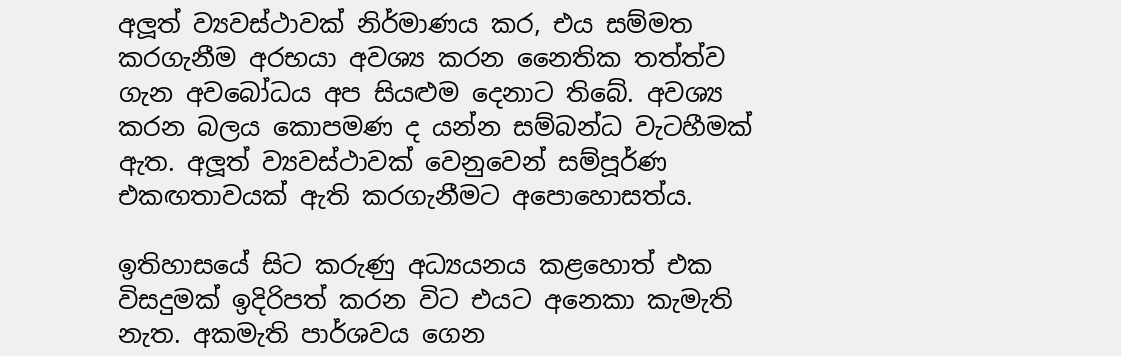අලූත් ව්‍යවස්ථාවක් නිර්මාණය කර, එය සම්මත කරගැනීම අරභයා අවශ්‍ය කරන නෛතික තත්ත්ව ගැන අවබෝධය අප සියළුම දෙනාට තිබේ. අවශ්‍ය කරන බලය කොපමණ ද යන්න සම්බන්ධ වැටහීමක් ඇත. අලූත් ව්‍යවස්ථාවක් වෙනුවෙන් සම්පූර්ණ එකඟතාවයක් ඇති කරගැනීමට අපොහොසත්ය.

ඉතිහාසයේ සිට කරුණු අධ්‍යයනය කළහොත් එක විසදුමක් ඉදිරිපත් කරන විට එයට අනෙකා කැමැති නැත. අකමැති පාර්ශවය ගෙන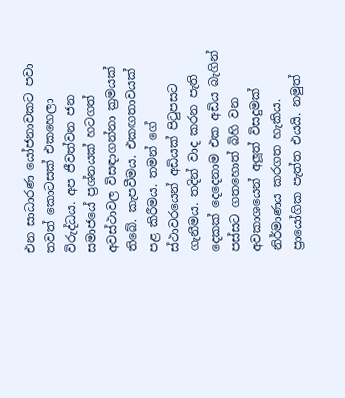එන සාධාරණ යෝජනාවකට පවා තවත් කොටසක් එකහෙලා විරුද්ධය. අප ජීවත්වන ජන සමාජයේ ප්‍රශ්නයක් හටගත් අවස්ථාවල විසඳාගන්නා ක්‍රමයක් තිබේ. කැපවීමය. එකඟතාවයක් පළ කිරීමය. තමන් ගේ ස්ථාවරයෙන් අඩියක් පිටුපසට ගැනීමය. තදින් වාද කරන පැති දෙකක් දෙදෙනාම එක අඩිය බැගින් පස්සට ගතහොත් බිහි වන අවකාශයෙන් අලූත් විසදුමක් නිර්මාණය කරගත හැකිය. ප්‍රායෝගික පැත්ත එයයි. නමුත්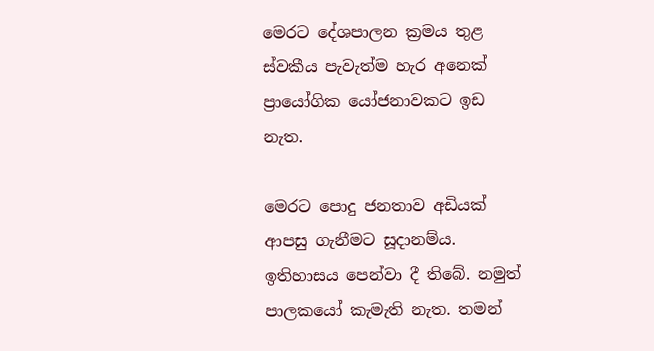මෙරට දේශපාලන ක්‍රමය තුළ ස්වකීය පැවැත්ම හැර අනෙක් ප්‍රායෝගික යෝජනාවකට ඉඩ නැත.

මෙරට පොදු ජනතාව අඩියක් ආපසු ගැනීමට සූදානම්ය. ඉතිහාසය පෙන්වා දී තිබේ. නමුත් පාලකයෝ කැමැති නැත. තමන්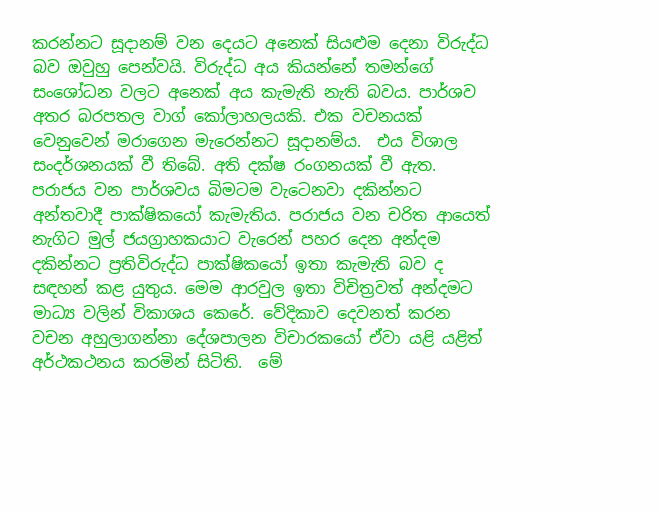කරන්නට සූදානම් වන දෙයට අනෙක් සියළුම දෙනා විරුද්ධ බව ඔවුහු පෙන්වයි. විරුද්ධ අය කියන්නේ තමන්ගේ සංශෝධන වලට අනෙක් අය කැමැති නැති බවය. පාර්ශව අතර බරපතල වාග් කෝලාහලයකි. එක වචනයක් වෙනුවෙන් මරාගෙන මැරෙන්නට සූදානම්ය.  එය විශාල සංදර්ශනයක් වී තිබේ. අති දක්ෂ රංගනයක් වී ඇත. පරාජය වන පාර්ශවය බිමටම වැටෙනවා දකින්නට අන්තවාදී පාක්ෂිකයෝ කැමැතිය. පරාජය වන චරිත ආයෙත් නැගිට මුල් ජයග්‍රාහකයාට වැරෙන් පහර දෙන අන්දම දකින්නට ප්‍රතිවිරුද්ධ පාක්ෂිකයෝ ඉතා කැමැති බව ද සඳහන් කළ යුතුය. මෙම ආරවුල ඉතා විචිත්‍රවත් අන්දමට මාධ්‍ය වලින් විකාශය කෙරේ. වේදිකාව දෙවනත් කරන වචන අහුලාගන්නා දේශපාලන විචාරකයෝ ඒවා යළි යළිත් අර්ථකථනය කරමින් සිටිති.  මේ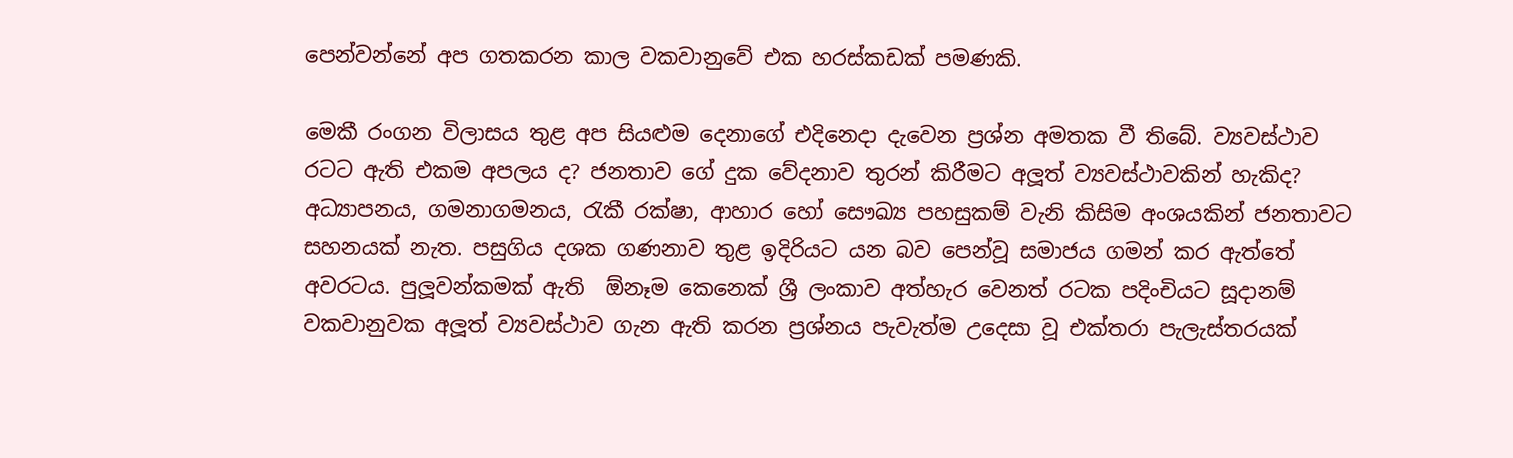පෙන්වන්නේ අප ගතකරන කාල වකවානුවේ එක හරස්කඩක් පමණකි.

මෙකී රංගන විලාසය තුළ අප සියළුම දෙනාගේ එදිනෙදා දැවෙන ප්‍රශ්න අමතක වී තිබේ. ව්‍යවස්ථාව රටට ඇති එකම අපලය ද? ජනතාව ගේ දුක වේදනාව තුරන් කිරීමට අලූත් ව්‍යවස්ථාවකින් හැකිද? අධ්‍යාපනය, ගමනාගමනය, රැකී රක්ෂා, ආහාර හෝ සෞඛ්‍ය පහසුකම් වැනි කිසිම අංශයකින් ජනතාවට සහනයක් නැත. පසුගිය දශක ගණනාව තුළ ඉදිරියට යන බව පෙන්වූ සමාජය ගමන් කර ඇත්තේ අවරටය. පුලූවන්කමක් ඇති  ඕනෑම කෙනෙක් ශ්‍රී ලංකාව අත්හැර වෙනත් රටක පදිංචියට සූදානම් වකවානුවක අලූත් ව්‍යවස්ථාව ගැන ඇති කරන ප්‍රශ්නය පැවැත්ම උදෙසා වූ එක්තරා පැලැස්තරයක්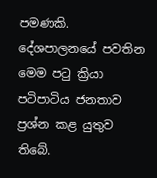පමණකි. දේශපාලනයේ පවතින මෙම පටු ක්‍රියා පටිපාටිය ජනතාව ප්‍රශ්න කළ යුතුව තිබේ.